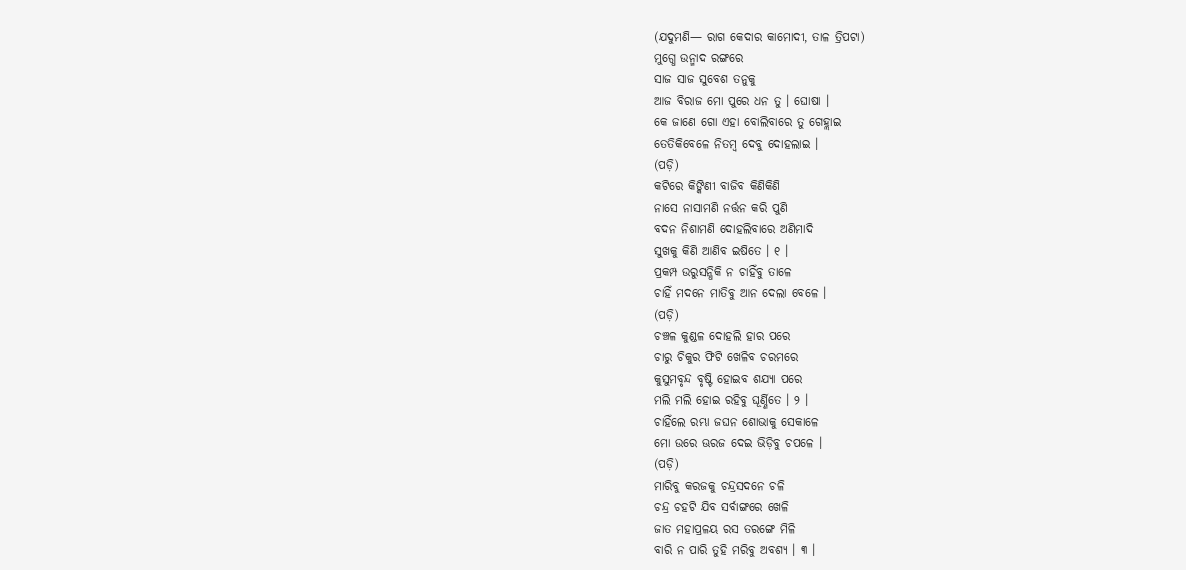(ଯଦୁମଣି— ରାଗ କେଦାର କାମୋଦୀ, ତାଳ ତ୍ରିପଟା)
ମୁଗ୍ଧେ ଉନ୍ମାଦ ରଙ୍ଗରେ
ସାଜ ସାଜ ସୁବେଶ ତନୁକୁ
ଆଜ ବିରାଜ ମୋ ପୁରେ ଧନ ତୁ । ଘୋଷା ।
କେ ଜାଣେ ଗୋ ଏହା ବୋଲିବାରେ ତୁ ଗେହ୍ଲାଇ
ତେତିକିବେଳେ ନିତମ୍ବ ଦେବୁ ଦୋହଲାଇ ।
(ପଡ଼ି)
କଟିରେ କିଙ୍କିଣୀ ବାଜିବ କିଣିକିଣି
ନାସେ ନାସାମଣି ନର୍ତ୍ତନ କରି ପୁଣି
ବଦନ ନିଶାମଣି ଦୋହଲିବାରେ ଅଣିମାଦି
ସୁଖକୁ କିଣି ଆଣିବ ଇଷିତେ । ୧ ।
ପ୍ରକମ୍ପ ଉରୁସନ୍ଧିକି ନ ଚାହିଁବୁ ତାଳେ
ଚାହିଁ ମଦନେ ମାତିବୁ ଆନ ଦେଲା ବେଳେ ।
(ପଡ଼ି)
ଚଞ୍ଚଳ କୁଣ୍ଡଳ ଦୋହଲି ହାର ପରେ
ଚାରୁ ଚିକୁର ଫିଟି ଖେଳିବ ଚରମରେ
କୁସୁମବୃନ୍ଦ ବୃଷ୍ଟି ହୋଇବ ଶଯ୍ୟା ପରେ
ମଲି ମଲି ହୋଇ ରହିବୁ ଘୂର୍ଣ୍ଣିତେ । ୨ ।
ଚାହିଁଲେ ରମ୍ଭା ଜଘନ ଶୋଭାକୁ ସେକାଳେ
ମୋ ଉରେ ଊରଜ ଦେଇ ଭିଡ଼ିବୁ ଚପଳେ ।
(ପଡ଼ି)
ମାରିବୁ କରଜକୁ ଚନ୍ଦ୍ରସଦନେ ଚଳି
ଚନ୍ଦ୍ର ଚହଟି ଯିବ ସର୍ବାଙ୍ଗରେ ଖେଳି
ଜାତ ମହାପ୍ରଳୟ ରସ ତରଙ୍ଗେ ମିଳି
ବାରି ନ ପାରି ତୁହି ମରିବୁ ଅବଶ୍ୟ । ୩ ।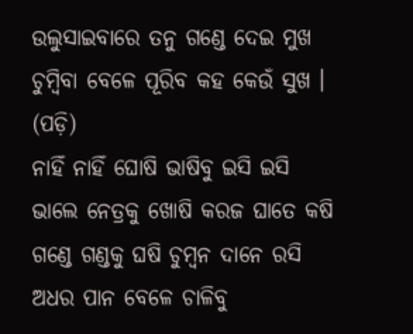ଉଲୁସାଇବାରେ ତନୁ ଗଣ୍ଡେ ଦେଇ ମୁଖ
ଚୁମ୍ବିବା ବେଳେ ପୂରିବ କହ କେଉଁ ସୁଖ ।
(ପଡ଼ି)
ନାହିଁ ନାହିଁ ଘୋଷି ଭାଷିବୁ ଇସି ଇସି
ଭାଲେ ନେତ୍ରକୁ ଖୋଷି କରଜ ଘାତେ କଷି
ଗଣ୍ଡେ ଗଣ୍ଡକୁ ଘଷି ଚୁମ୍ବନ ଦାନେ ରସି
ଅଧର ପାନ ବେଳେ ଚାଳିବୁ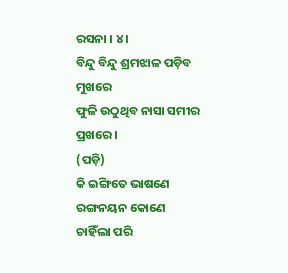ରସନା । ୪ ।
ବିନ୍ଦୁ ବିନ୍ଦୁ ଶ୍ରମଝାଳ ପଡ଼ିବ ମୁଖରେ
ଫୁଳି ଉଠୁଥିବ ନାସା ସମୀର ପ୍ରଖରେ ।
(ପଡ଼ି)
କି ଇଙ୍ଗିତେ ଭାଷଣେ ରଙ୍ଗନୟନ କୋଣେ
ଚାହିଁଲା ପରି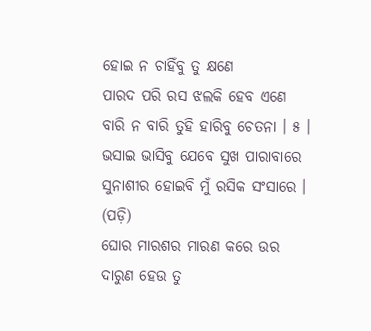ହୋଇ ନ ଚାହିଁବୁ ତୁ କ୍ଷଣେ
ପାରଦ ପରି ରସ ଝଲକି ହେବ ଏଣେ
ବାରି ନ ବାରି ତୁହି ହାରିବୁ ଚେତନା । ୫ ।
ଭସାଇ ଭାସିବୁ ଯେବେ ସୁଖ ପାରାବାରେ
ସୁନାଶୀର ହୋଇବି ମୁଁ ରସିକ ସଂସାରେ ।
(ପଡ଼ି)
ଘୋର ମାରଶର ମାରଣ କରେ ଉର
ଦାରୁଣ ହେଉ ତୁ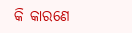କି କାରଣେ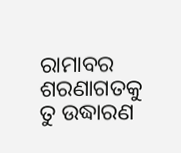ରାମାବର
ଶରଣାଗତକୁ ତୁ ଉଦ୍ଧାରଣ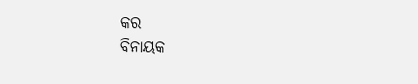କର
ବିନାୟକ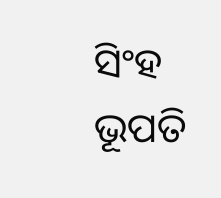ସିଂହ ଭୂପତି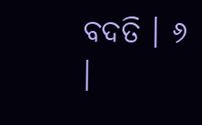ବଦତି । ୬ ।